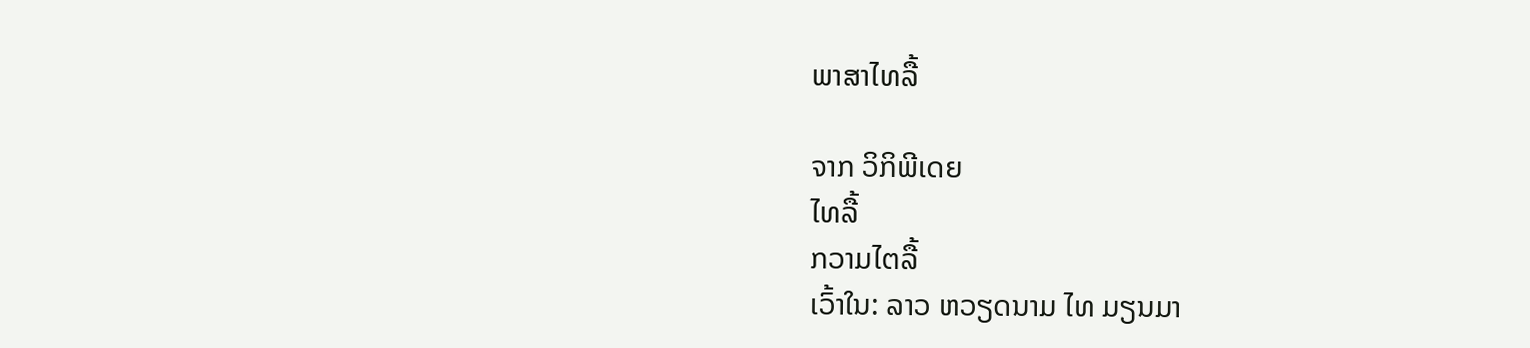ພາສາໄທລື້

ຈາກ ວິກິພີເດຍ
ໄທລື້
ກວາມໄຕລື້
ເວົ້າໃນ: ລາວ ຫວຽດນາມ ໄທ ມຽນມາ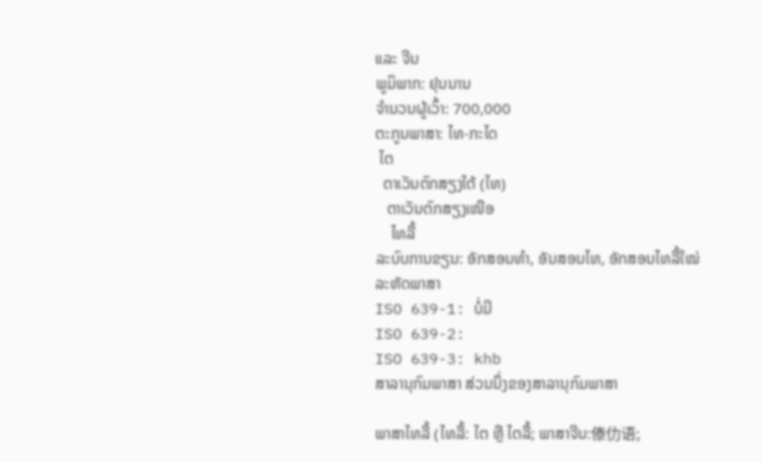ແລະ ຈີນ
ພູມິພາກ: ຢຸນນານ
ຈຳນວນຜູ້ເວົ້າ: 700,000
ຕະກູນພາສາ: ໄທ-ກະໄດ
 ໄຕ
  ຕາເວັນຕົກສຽງໃຕ້ (ໄທ)
   ຕາເວັນຕົກສຽງເໜືອ
    ໄທລື້
ລະບົບການຂຽນ: ອັກສອນທຳ, ອັນສອນໄທ, ອັກສອນໄທລື້ໃໝ່
ລະຫັດພາສາ
ISO 639-1: ບໍ່ມີ
ISO 639-2:
ISO 639-3: khb
ສາລານຸກົມພາສາ ສ່ວນນຶ່ງຂອງສາລານຸກົມພາສາ

ພາສາໄທລື້ (ໄທລື້: ໄຕ ຫຼື ໄຕລື້; ພາສາຈີນ:傣仂语;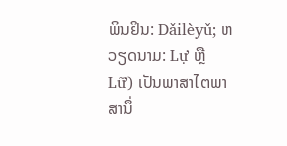ພິນຢິນ: Dǎilèyǔ; ຫວຽດນາມ: Lự ຫຼື Lữ) ເປັນພາສາໄຕພາສານຶ່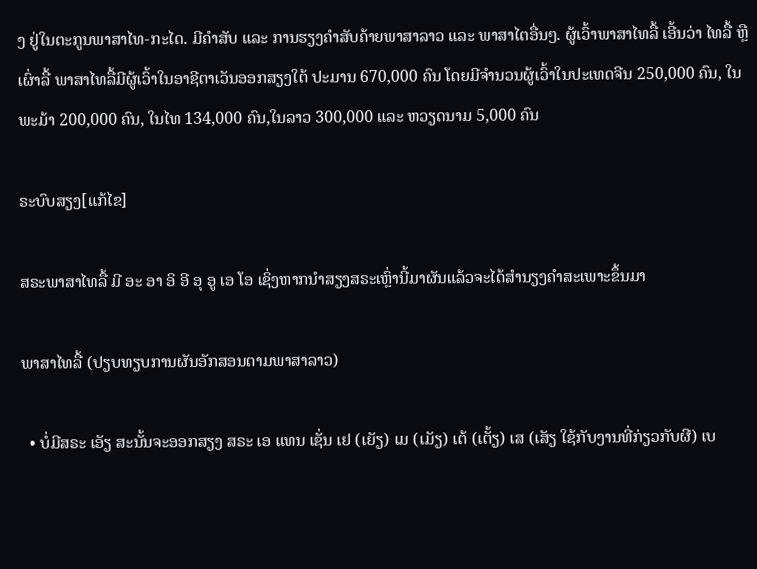ງ ຢູ່ໃນຕະກູນພາສາໄທ-ກະໄດ. ມີຄຳສັບ ແລະ ການຮຽງຄຳສັບຄ້າຍພາສາລາວ ແລະ ພາສາໄຕອື່ນໆ. ຜູ້ເວົ້າພາສາໄທລື້ ເອີ້ນວ່າ ໄທລື້ ຫຼື ເຜົ່າລື້ ພາສາໄທລື້ມີຜູ້ເວົ້າໃນອາຊີຕາເວັນອອກສຽງໃຕ້ ປະມານ 670,000 ຄົນ ໂດຍມີຈຳນວນຜູ້ເວົ້າໃນປະເທດຈີນ 250,000 ຄົນ, ໃນພະມ້າ 200,000 ຄົນ, ໃນໄທ 134,000 ຄົນ,ໃນລາວ 300,000 ແລະ ຫວຽດນາມ 5,000 ຄົນ

ຣະບົບສຽງ[ແກ້ໄຂ]

ສຣະພາສາໄທລື້ ມີ ອະ ອາ ອິ ອີ ອຸ ອູ ເອ ໂອ ເຊິ່ງຫາກນຳສຽງສຣະເຫຼົ່ານີ້ມາຜັນແລ້ວຈະໄດ້ສຳນຽງຄຳສະເພາະຂຶ້ນມາ

ພາສາໄທລື້ (ປຽບທຽບການຜັນອັກສອນຕາມພາສາລາວ)

  • ບໍ່ມີສຣະ ເອັຽ ສະນັ້ນຈະອອກສຽງ ສຣະ ເອ ແທນ ເຊັ່ນ ເຢ (ເຍັຽ) ເມ (ເມັຽ) ເຕ້ (ເຕັ້ຽ) ເສ (ເສັຽ ໃຊ້ກັບງານທີ່ກ່ຽວກັບຜີ) ເບ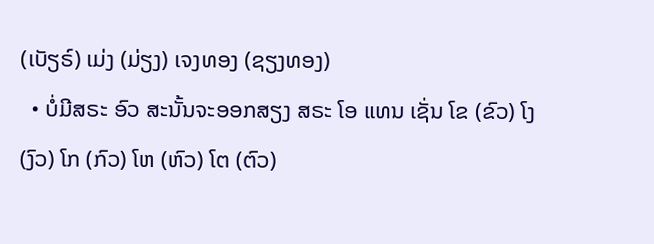(ເບັຽຣ໌) ເມ່ງ (ມ່ຽງ) ເຈງທອງ (ຊຽງທອງ)
  • ບໍ່ມີສຣະ ອົວ ສະນັ້ນຈະອອກສຽງ ສຣະ ໂອ ແທນ ເຊັ່ນ ໂຂ (ຂົວ) ໂງ (ງົວ) ໂກ (ກົວ) ໂຫ (ຫົວ) ໂຕ (ຕົວ)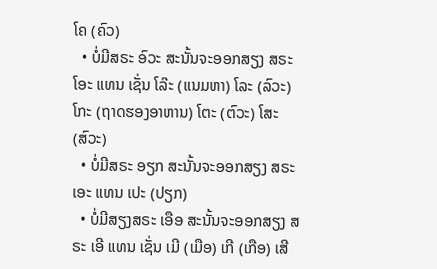ໂຄ (ຄົວ)
  • ບໍ່ມີສຣະ ອົວະ ສະນັ້ນຈະອອກສຽງ ສຣະ ໂອະ ແທນ ເຊັ່ນ ໂລ໊ະ (ແນມຫາ) ໂລະ (ລົວະ) ໂກະ (ຖາດຮອງອາຫານ) ໂຕະ (ຕົວະ) ໂສະ (ສົວະ)
  • ບໍ່ມີສຣະ ອຽກ ສະນັ້ນຈະອອກສຽງ ສຣະ ເອະ ແທນ ເປະ (ປຽກ)
  • ບໍ່ມີສຽງສຣະ ເອືອ ສະນັ້ນຈະອອກສຽງ ສຣະ ເອີ ແທນ ເຊັ່ນ ເມີ (ເມືອ) ເກີ (ເກືອ) ເສີ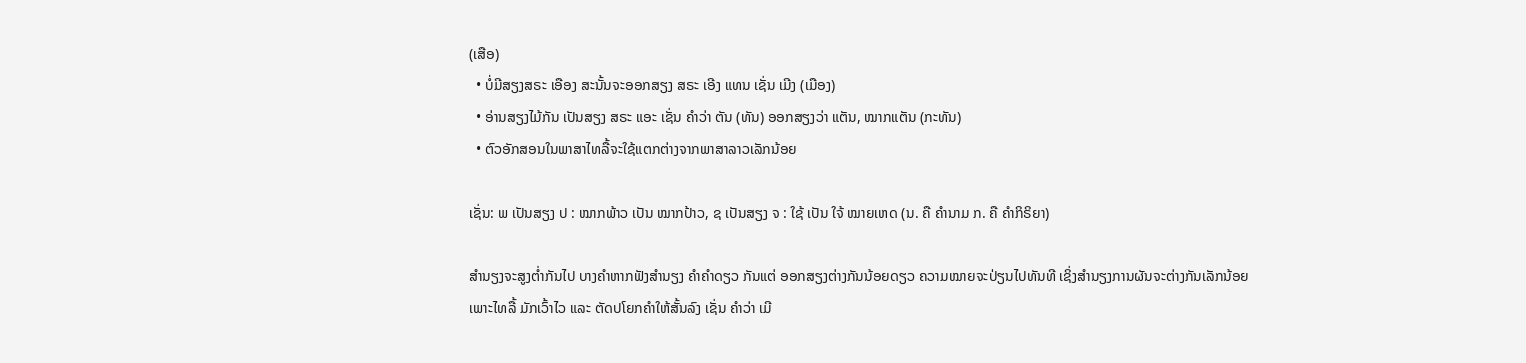(ເສືອ)
  • ບໍ່ມີສຽງສຣະ ເອືອງ ສະນັ້ນຈະອອກສຽງ ສຣະ ເອີງ ແທນ ເຊັ່ນ ເມີງ (ເມືອງ)
  • ອ່ານສຽງໄມ້ກັນ ເປັນສຽງ ສຣະ ແອະ ເຊັ່ນ ຄຳວ່າ ຕັນ (ທັນ) ອອກສຽງວ່າ ແຕັນ, ໝາກແຕັນ (ກະທັນ)
  • ຕົວອັກສອນໃນພາສາໄທລື້ຈະໃຊ້ແຕກຕ່າງຈາກພາສາລາວເລັກນ້ອຍ

ເຊັ່ນ: ພ ເປັນສຽງ ປ : ໝາກພ້າວ ເປັນ ໝາກປ້າວ, ຊ ເປັນສຽງ ຈ : ໃຊ້ ເປັນ ໃຈ້ ໝາຍເຫດ (ນ. ຄື ຄຳນາມ ກ. ຄື ຄຳກິຣິຍາ)

ສຳນຽງຈະສູງຕ່ຳກັນໄປ ບາງຄຳຫາກຟັງສຳນຽງ ຄຳຄຳດຽວ ກັນແຕ່ ອອກສຽງຕ່າງກັນນ້ອຍດຽວ ຄວາມໝາຍຈະປ່ຽນໄປທັນທີ ເຊິ່ງສຳນຽງການຜັນຈະຕ່າງກັນເລັກນ້ອຍ ເພາະໄທລື້ ມັກເວົ້າໄວ ແລະ ຕັດປໂຍກຄຳໃຫ້ສັ້ນລົງ ເຊັ່ນ ຄຳວ່າ ເມີ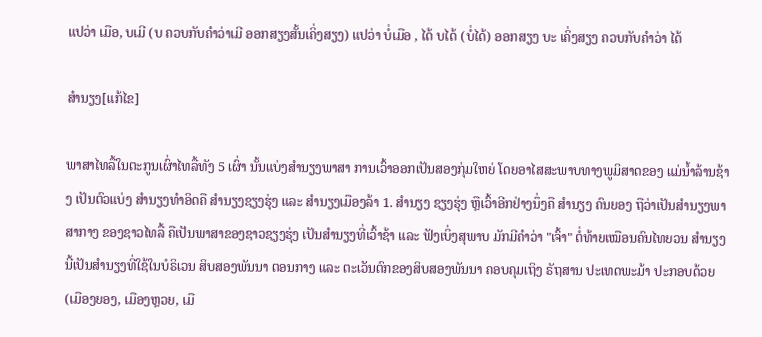ແປວ່າ ເມືອ, ບເມີ (ບ ຄວບກັບຄຳວ່າເມີ ອອກສຽງສັ້ນເຄິ່ງສຽງ) ແປວ່າ ບໍ່ເມືອ , ໄດ້ ບໄດ້ (ບໍ່ໄດ້) ອອກສຽງ ບະ ເຄິ່ງສຽງ ຄວບກັບຄຳວ່າ ໄດ້

ສຳນຽງ[ແກ້ໄຂ]

ພາສາໄທລື້ໃນຕະກູນເຜົ່າໄທລື້ທັງ 5 ເຜົ່າ ນັ້ນແບ່ງສຳນຽງພາສາ ການເວົ້າອອກເປັນສອງກຸ່ມໃຫຍ່ ໂດຍອາໄສສະພາບທາງພູມິສາດຂອງ ແມ່ນ້ຳລ້ານຊ້າງ ເປັນຕົວແບ່ງ ສຳນຽງທຳອິດຄື ສຳນຽງຊຽງຮຸ່ງ ແລະ ສຳນຽງເມືອງລ້າ 1. ສຳນຽງ ຊຽງຮຸ່ງ ຫຼືເວົ້າອີກຢ່າງນຶ່ງຄື ສຳນຽງ ຄົນຍອງ ຖືວ່າເປັນສຳນຽງພາສາກາງ ຂອງຊາວໄທລື້ ຄືເປັນພາສາຂອງຊາວຊຽງຮຸ່ງ ເປັນສຳນຽງທີ່ເວົ້າຊ້າ ແລະ ຟັງເບິ່ງສຸພາບ ມັກມີຄຳວ່າ "ເຈົ້າ" ຕໍ່ທ້າຍເໝືອນຄົນໄທຍວນ ສຳນຽງນີ້ເປັນສຳນຽງທີ່ໃຊ້ໃນບໍຣິເວນ ສິບສອງພັນນາ ຕອນກາງ ແລະ ຕະເວັນຕົກຂອງສິບສອງພັນນາ ຄອບຄຸມເຖິງ ຣັຖສານ ປະເທດພະມ້າ ປະກອບດ້ວຍ (ເມືອງຍອງ, ເມືອງຫຼວຍ, ເມື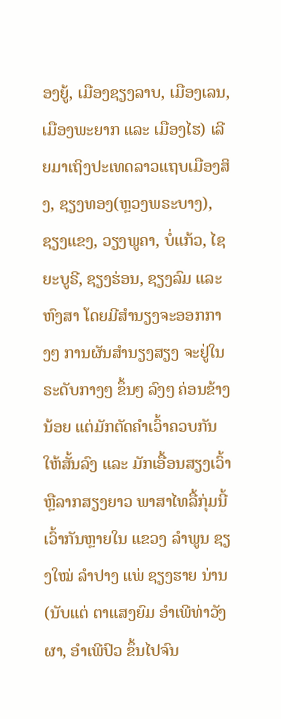ອງຍູ້, ເມືອງຊຽງລາບ, ເມືອງເລນ, ເມືອງພະຍາກ ແລະ ເມືອງໄຮ) ເລີຍມາເຖິງປະເທດລາວແຖບເມືອງສິງ, ຊຽງທອງ(ຫຼວງພຣະບາງ), ຊຽງແຂງ, ວຽງພູຄາ, ບໍ່ແກ້ວ, ໄຊຍະບູຣີ, ຊຽງຮ່ອນ, ຊຽງລົມ ແລະ ຫົງສາ ໂດຍມີສຳນຽງຈະອອກກາງໆ ການຜັນສຳນຽງສຽງ ຈະຢູ່ໃນຣະດັບກາງໆ ຂຶ້ນໆ ລົງໆ ຄ່ອນຂ້າງນ້ອຍ ແຕ່ມັກຕັດຄຳເວົ້າຄວບກັນໃຫ້ສັ້ນລົງ ແລະ ມັກເອື້ອນສຽງເວົ້າ ຫຼືລາກສຽງຍາວ ພາສາໄທລື້ກຸ່ມນີ້ເວົ້າກັນຫຼາຍໃນ ແຂວງ ລຳພູນ ຊຽງໃໝ່ ລຳປາງ ແພ່ ຊຽງຮາຍ ນ່ານ (ນັບແຕ່ ຕາແສງຍົມ ອຳເພີທ່າວັງຜາ, ອຳເພີປົວ ຂຶ້ນໄປຈົນ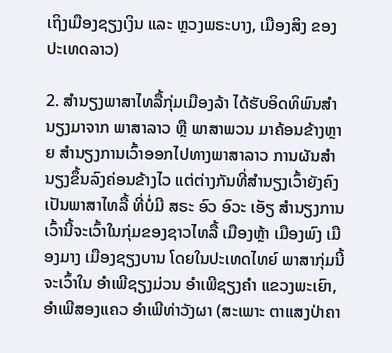ເຖິງເມືອງຊຽງເງິນ ແລະ ຫຼວງພຣະບາງ, ເມືອງສິງ ຂອງ ປະເທດລາວ)

2. ສຳນຽງພາສາໄທລື້ກຸ່ມເມືອງລ້າ ໄດ້ຮັບອິດທິພົນສຳນຽງມາຈາກ ພາສາລາວ ຫຼື ພາສາພວນ ມາຄ້ອນຂ້າງຫຼາຍ ສຳນຽງການເວົ້າອອກໄປທາງພາສາລາວ ການຜັນສຳນຽງຂຶ້ນລົງຄ່ອນຂ້າງໄວ ແຕ່ຕ່າງກັນທີ່ສຳນຽງເວົ້າຍັງຄົງເປັນພາສາໄທລື້ ທີ່ບໍ່ມີ ສຣະ ອົວ ອົວະ ເອັຽ ສຳນຽງການເວົ້ານີ້ຈະເວົ້າໃນກຸ່ມຂອງຊາວໄທລື້ ເມືອງຫຼ້າ ເມືອງພົງ ເມືອງມາງ ເມືອງຊຽງບານ ໂດຍໃນປະເທດໄທຍ໌ ພາສາກຸ່ມນີ້ຈະເວົ້າໃນ ອຳເພີຊຽງມ່ວນ ອຳເພີຊຽງຄຳ ແຂວງພະເຍົາ, ອຳເພີສອງແຄວ ອຳເພີທ່າວັງຜາ (ສະເພາະ ຕາແສງປ່າຄາ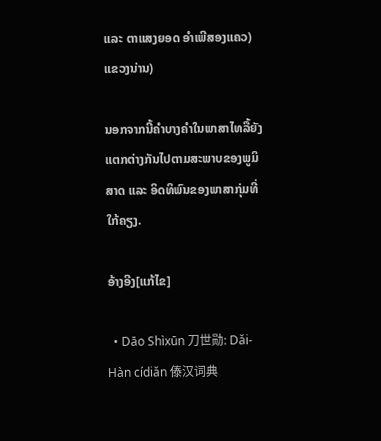ແລະ ຕາແສງຍອດ ອຳເພີສອງແຄວ) ແຂວງນ່ານ)

ນອກຈາກນີ້ຄຳບາງຄຳໃນພາສາໄທລື້ຍັງແຕກຕ່າງກັນໄປຕາມສະພາບຂອງພູມິສາດ ແລະ ອິດທິພົນຂອງພາສາກຸ່ມທີ່ໃກ້ຄຽງ.

ອ້າງອີງ[ແກ້ໄຂ]

  • Dāo Shìxūn 刀世勋: Dǎi-Hàn cídiǎn 傣汉词典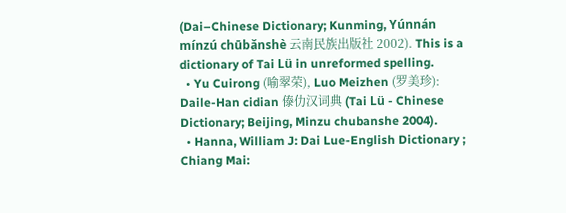(Dai–Chinese Dictionary; Kunming, Yúnnán mínzú chūbǎnshè 云南民族出版社 2002). This is a dictionary of Tai Lü in unreformed spelling.
  • Yu Cuirong (喻翠荣), Luo Meizhen (罗美珍): Daile-Han cidian 傣仂汉词典 (Tai Lü - Chinese Dictionary; Beijing, Minzu chubanshe 2004).
  • Hanna, William J: Dai Lue-English Dictionary ; Chiang Mai: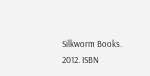Silkworm Books. 2012. ISBN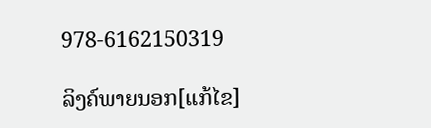978-6162150319

ລິງຄ໌ພາຍນອກ[ແກ້ໄຂ]